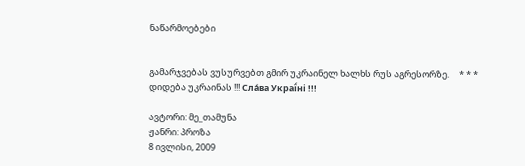ნაწარმოებები


გამარჯვებას ვუსურვებთ გმირ უკრაინელ ხალხს რუს აგრესორზე.     * * *     დიდება უკრაინას !!! Сла́ва Украї́ні !!!

ავტორი: მე_თამუნა
ჟანრი: პროზა
8 ივლისი, 2009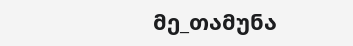მე_თამუნა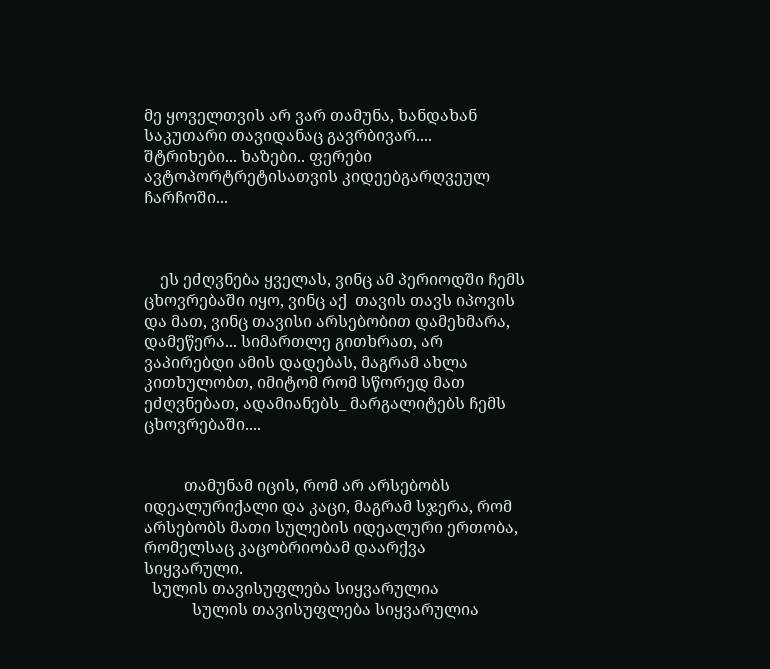მე ყოველთვის არ ვარ თამუნა, ხანდახან საკუთარი თავიდანაც გავრბივარ.... შტრიხები... ხაზები.. ფერები ავტოპორტრეტისათვის კიდეებგარღვეულ ჩარჩოში...



    ეს ეძღვნება ყველას, ვინც ამ პერიოდში ჩემს ცხოვრებაში იყო, ვინც აქ  თავის თავს იპოვის      და მათ, ვინც თავისი არსებობით დამეხმარა, დამეწერა... სიმართლე გითხრათ, არ ვაპირებდი ამის დადებას, მაგრამ ახლა კითხულობთ, იმიტომ რომ სწორედ მათ ეძღვნებათ, ადამიანებს_ მარგალიტებს ჩემს ცხოვრებაში....


          თამუნამ იცის, რომ არ არსებობს იდეალურიქალი და კაცი, მაგრამ სჯერა, რომ არსებობს მათი სულების იდეალური ერთობა,  რომელსაც კაცობრიობამ დაარქვა სიყვარული.
  სულის თავისუფლება სიყვარულია
            სულის თავისუფლება სიყვარულია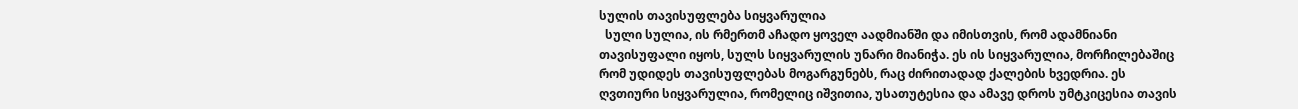სულის თავისუფლება სიყვარულია
  სული სულია, ის რმერთმ აჩადო ყოველ აადმიანში და იმისთვის, რომ ადამნიანი თავისუფალი იყოს, სულს სიყვარულის უნარი მიანიჭა. ეს ის სიყვარულია, მორჩილებაშიც რომ უდიდეს თავისუფლებას მოგარგუნებს, რაც ძირითადად ქალების ხვედრია. ეს ღვთიური სიყვარულია, რომელიც იშვითია, უსათუტესია და ამავე დროს უმტკიცესია თავის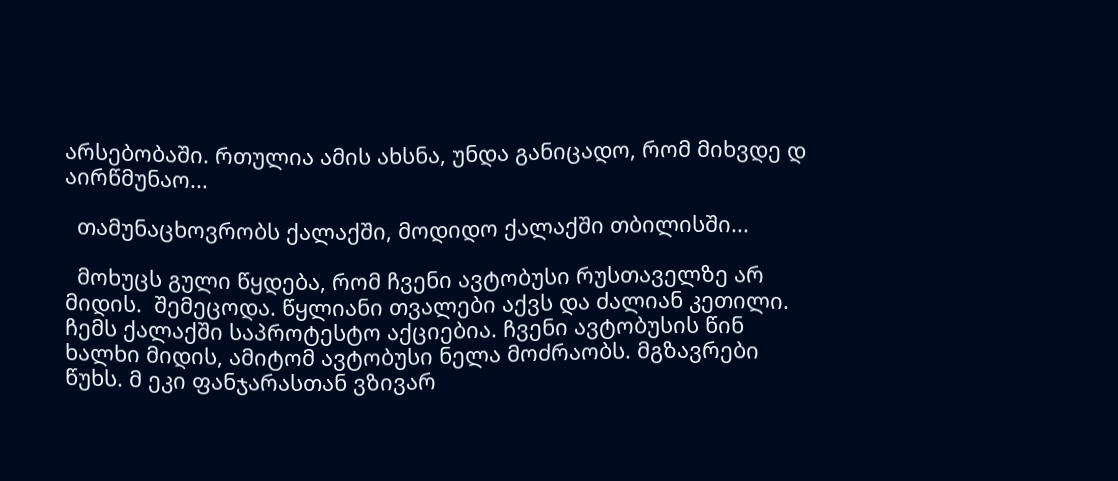არსებობაში. რთულია ამის ახსნა, უნდა განიცადო, რომ მიხვდე დ აირწმუნაო...

  თამუნაცხოვრობს ქალაქში, მოდიდო ქალაქში თბილისში...

  მოხუცს გული წყდება, რომ ჩვენი ავტობუსი რუსთაველზე არ მიდის.  შემეცოდა. წყლიანი თვალები აქვს და ძალიან კეთილი. ჩემს ქალაქში საპროტესტო აქციებია. ჩვენი ავტობუსის წინ ხალხი მიდის, ამიტომ ავტობუსი ნელა მოძრაობს. მგზავრები წუხს. მ ეკი ფანჯარასთან ვზივარ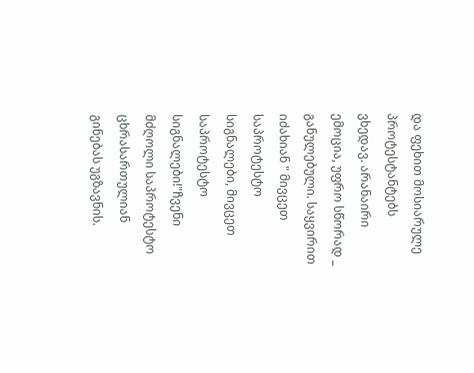და ფეხით მოსიარულე პროტესტანტებს ვხედავ. არანაირი ემოცია, უფრო სწორად _ განულებული. საყვირით იძახიან " მივცეთ საპროტესტო სიგნალები, მივცეთ საპროტესტო სიგნალები!"ჩვენი მძღოლი საპროტესტო ცხრასართულიან გინებას უგზავნის.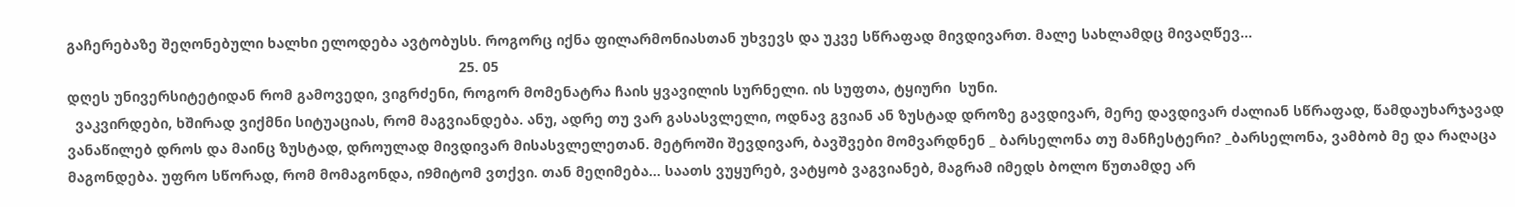გაჩერებაზე შეღონებული ხალხი ელოდება ავტობუსს. როგორც იქნა ფილარმონიასთან უხვევს და უკვე სწრაფად მივდივართ. მალე სახლამდც მივაღწევ...
                                                                                                  25. 05
დღეს უნივერსიტეტიდან რომ გამოვედი, ვიგრძენი, როგორ მომენატრა ჩაის ყვავილის სურნელი. ის სუფთა, ტყიური  სუნი.
  ვაკვირდები, ხშირად ვიქმნი სიტუაციას, რომ მაგვიანდება. ანუ, ადრე თუ ვარ გასასვლელი, ოდნავ გვიან ან ზუსტად დროზე გავდივარ, მერე დავდივარ ძალიან სწრაფად, წამდაუხარჯავად ვანაწილებ დროს და მაინც ზუსტად, დროულად მივდივარ მისასვლელეთან. მეტროში შევდივარ, ბავშვები მომვარდნენ _ ბარსელონა თუ მანჩესტერი? _ბარსელონა, ვამბობ მე და რაღაცა მაგონდება. უფრო სწორად, რომ მომაგონდა, ი9მიტომ ვთქვი. თან მეღიმება... საათს ვუყურებ, ვატყობ ვაგვიანებ, მაგრამ იმედს ბოლო წუთამდე არ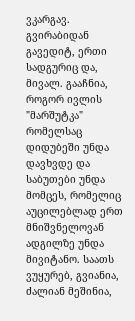ვკარგავ. გვირაბიდან  გავედიტ, ერთი სადგურიც და, მივალ. გააჩნია, როგორ ივლის "მარშუტკა" რომელსაც დიდუბეში უნდა დავხვდე და საბუთები უნდა მომცეს, რომელიც აუცილებლად ერთ მნიშვნელოვან ადგილზე უნდა მივიტანო. საათს ვუყურებ, გვიანია, ძალიან მეშინია,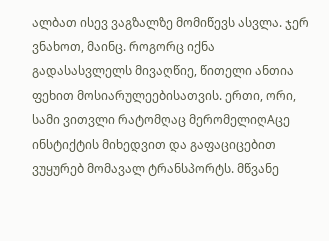ალბათ ისევ ვაგზალზე მომიწევს ასვლა. ჯერ ვნახოთ, მაინც. როგორც იქნა გადასასვლელს მივაღწიე, წითელი ანთია ფეხით მოსიარულეებისათვის. ერთი, ორი, სამი ვითვლი რატომღაც მერომელიღAცე ინსტიქტის მიხედვით და გაფაციცებით ვუყურებ მომავალ ტრანსპორტს. მწვანე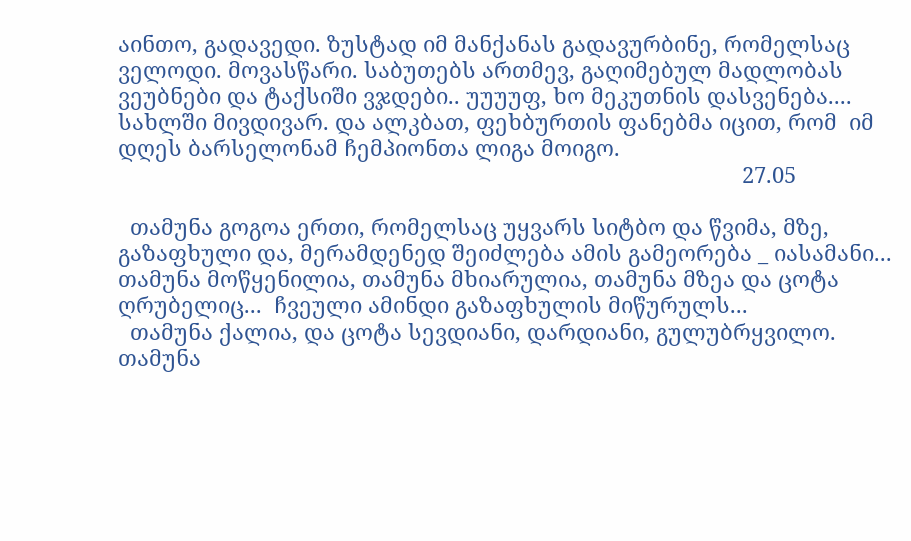აინთო, გადავედი. ზუსტად იმ მანქანას გადავურბინე, რომელსაც ველოდი. მოვასწარი. საბუთებს ართმევ, გაღიმებულ მადლობას ვეუბნები და ტაქსიში ვჯდები.. უუუუფ, ხო მეკუთნის დასვენება.... სახლში მივდივარ. და ალკბათ, ფეხბურთის ფანებმა იცით, რომ  იმ დღეს ბარსელონამ ჩემპიონთა ლიგა მოიგო.
                                                                                                        27.05

  თამუნა გოგოა ერთი, რომელსაც უყვარს სიტბო და წვიმა, მზე, გაზაფხული და, მერამდენედ შეიძლება ამის გამეორება _ იასამანი...
თამუნა მოწყენილია, თამუნა მხიარულია, თამუნა მზეა და ცოტა ღრუბელიც...  ჩვეული ამინდი გაზაფხულის მიწურულს...
  თამუნა ქალია, და ცოტა სევდიანი, დარდიანი, გულუბრყვილო. თამუნა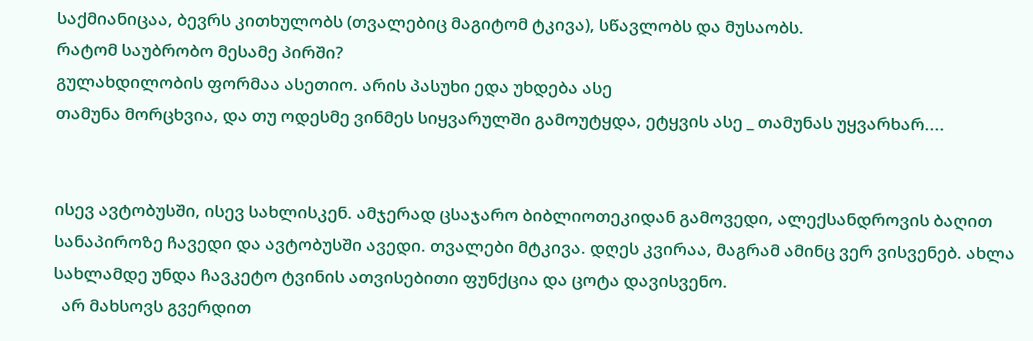საქმიანიცაა, ბევრს კითხულობს (თვალებიც მაგიტომ ტკივა), სწავლობს და მუსაობს.
რატომ საუბრობო მესამე პირში?
გულახდილობის ფორმაა ასეთიო. არის პასუხი ედა უხდება ასე
თამუნა მორცხვია, და თუ ოდესმე ვინმეს სიყვარულში გამოუტყდა, ეტყვის ასე _ თამუნას უყვარხარ....


ისევ ავტობუსში, ისევ სახლისკენ. ამჯერად ცსაჯარო ბიბლიოთეკიდან გამოვედი, ალექსანდროვის ბაღით სანაპიროზე ჩავედი და ავტობუსში ავედი. თვალები მტკივა. დღეს კვირაა, მაგრამ ამინც ვერ ვისვენებ. ახლა სახლამდე უნდა ჩავკეტო ტვინის ათვისებითი ფუნქცია და ცოტა დავისვენო.
  არ მახსოვს გვერდით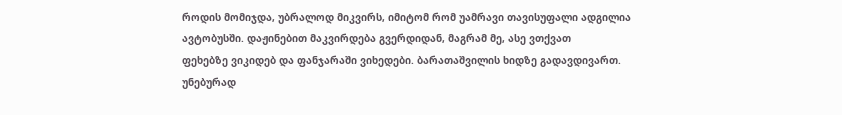როდის მომიჯდა, უბრალოდ მიკვირს, იმიტომ რომ უამრავი თავისუფალი ადგილია ავტობუსში. დაჟინებით მაკვირდება გვერდიდან, მაგრამ მე, ასე ვთქვათ
ფეხებზე ვიკიდებ და ფანჯარაში ვიხედები. ბარათაშვილის ხიდზე გადავდივართ. უნებურად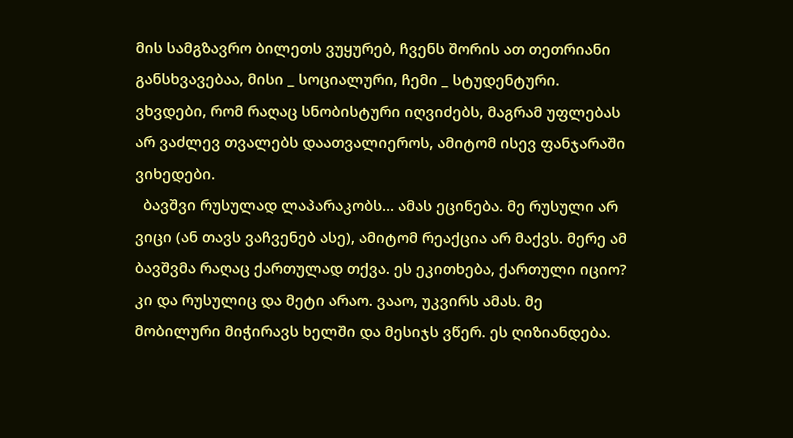მის სამგზავრო ბილეთს ვუყურებ, ჩვენს შორის ათ თეთრიანი განსხვავებაა, მისი _ სოციალური, ჩემი _ სტუდენტური. ვხვდები, რომ რაღაც სნობისტური იღვიძებს, მაგრამ უფლებას არ ვაძლევ თვალებს დაათვალიეროს, ამიტომ ისევ ფანჯარაში ვიხედები.
  ბავშვი რუსულად ლაპარაკობს... ამას ეცინება. მე რუსული არ ვიცი (ან თავს ვაჩვენებ ასე), ამიტომ რეაქცია არ მაქვს. მერე ამ ბავშვმა რაღაც ქართულად თქვა. ეს ეკითხება, ქართული იციო? კი და რუსულიც და მეტი არაო. ვააო, უკვირს ამას. მე მობილური მიჭირავს ხელში და მესიჯს ვწერ. ეს ღიზიანდება.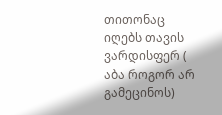თითონაც იღებს თავის ვარდისფერ ( აბა როგორ არ გამეცინოს)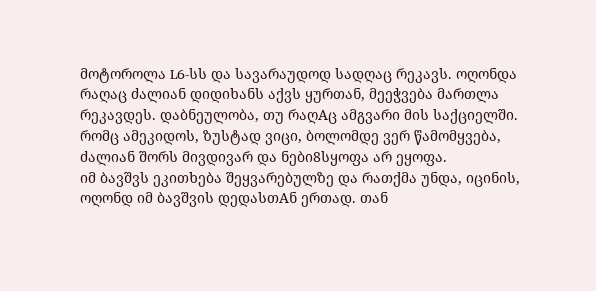მოტოროლა L6-სს და სავარაუდოდ სადღაც რეკავს. ოღონდა რაღაც ძალიან დიდიხანს აქვს ყურთან, მეეჭვება მართლა რეკავდეს. დაბნეულობა, თუ რაღAც ამგვარი მის საქციელში. რომც ამეკიდოს, ზუსტად ვიცი, ბოლომდე ვერ წამომყვება, ძალიან შორს მივდივარ და ნები8სყოფა არ ეყოფა.
იმ ბავშვს ეკითხება შეყვარებულზე და რათქმა უნდა, იცინის, ოღონდ იმ ბავშვის დედასთAნ ერთად. თან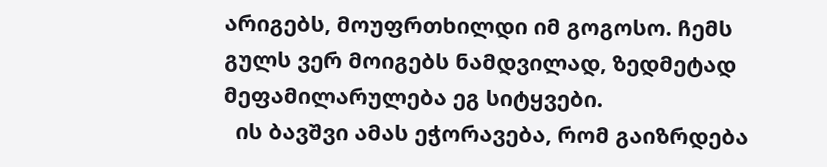არიგებს, მოუფრთხილდი იმ გოგოსო. ჩემს გულს ვერ მოიგებს ნამდვილად, ზედმეტად მეფამილარულება ეგ სიტყვები.
  ის ბავშვი ამას ეჭორავება, რომ გაიზრდება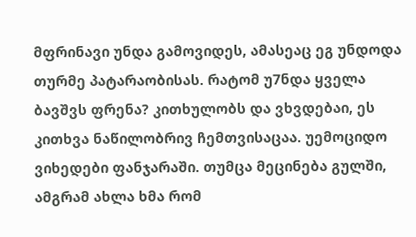მფრინავი უნდა გამოვიდეს, ამასეაც ეგ უნდოდა თურმე პატარაობისას. რატომ უ7ნდა ყველა ბავშვს ფრენა? კითხულობს და ვხვდებაი, ეს კითხვა ნაწილობრივ ჩემთვისაცაა. უემოციდო ვიხედები ფანჯარაში. თუმცა მეცინება გულში, ამგრამ ახლა ხმა რომ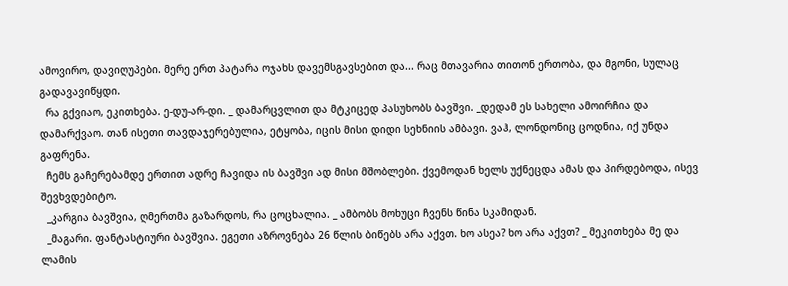ამოვირო, დავიღუპები. მერე ერთ პატარა ოჯახს დავემსგავსებით და... რაც მთავარია თითონ ერთობა, და მგონი, სულაც გადავავიწყდი.
  რა გქვიაო, ეკითხება. ე-დუ-არ-დი. _ დამარცვლით და მტკიცედ პასუხობს ბავშვი. _დედამ ეს სახელი ამოირჩია და დამარქვაო. თან ისეთი თავდაჯერებულია, ეტყობა, იცის მისი დიდი სეხნიის ამბავი. ვაჰ, ლონდონიც ცოდნია, იქ უნდა გაფრენა.
  ჩემს გაჩერებამდე ერთით ადრე ჩავიდა ის ბავშვი ად მისი მშობლები. ქვემოდან ხელს უქნეცდა ამას და პირდებოდა, ისევ შევხვდებიტო.
  _კარგია ბავშვია, ღმერთმა გაზარდოს, რა ცოცხალია. _ ამბობს მოხუცი ჩვენს წინა სკამიდან.
  _მაგარი. ფანტასტიური ბავშვია. ეგეთი აზროვნება 26 წლის ბიწებს არა აქვთ. ხო ასეა? ხო არა აქვთ? _ მეკითხება მე და ლამის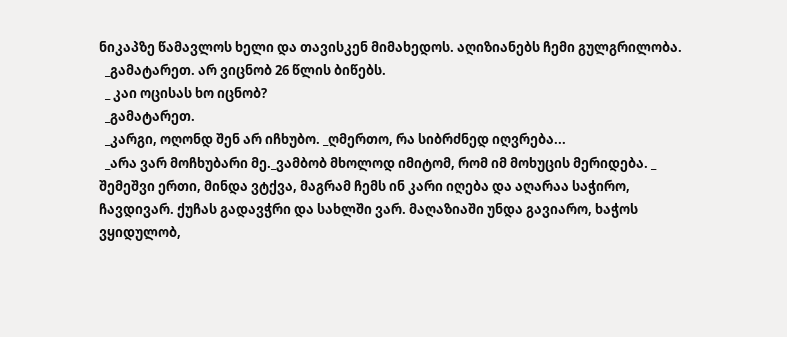ნიკაპზე წამავლოს ხელი და თავისკენ მიმახედოს. აღიზიანებს ჩემი გულგრილობა.
  _გამატარეთ. არ ვიცნობ 26 წლის ბიწებს.
  _ კაი ოცისას ხო იცნობ?
  _გამატარეთ.
  _კარგი, ოღონდ შენ არ იჩხუბო. _ღმერთო, რა სიბრძნედ იღვრება...
  _არა ვარ მოჩხუბარი მე._ვამბობ მხოლოდ იმიტომ, რომ იმ მოხუცის მერიდება. _ შემეშვი ერთი, მინდა ვტქვა, მაგრამ ჩემს ინ კარი იღება და აღარაა საჭირო, ჩავდივარ. ქუჩას გადავჭრი და სახლში ვარ. მაღაზიაში უნდა გავიარო, ხაჭოს ვყიდულობ,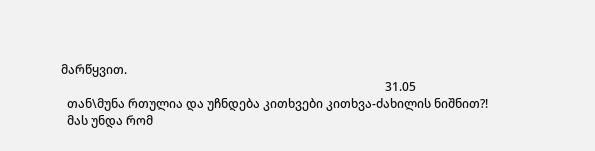მარწყვით.
                                                                                                            31.05
  თან\მუნა რთულია და უჩნდება კითხვები კითხვა-ძახილის ნიშნით?!
  მას უნდა რომ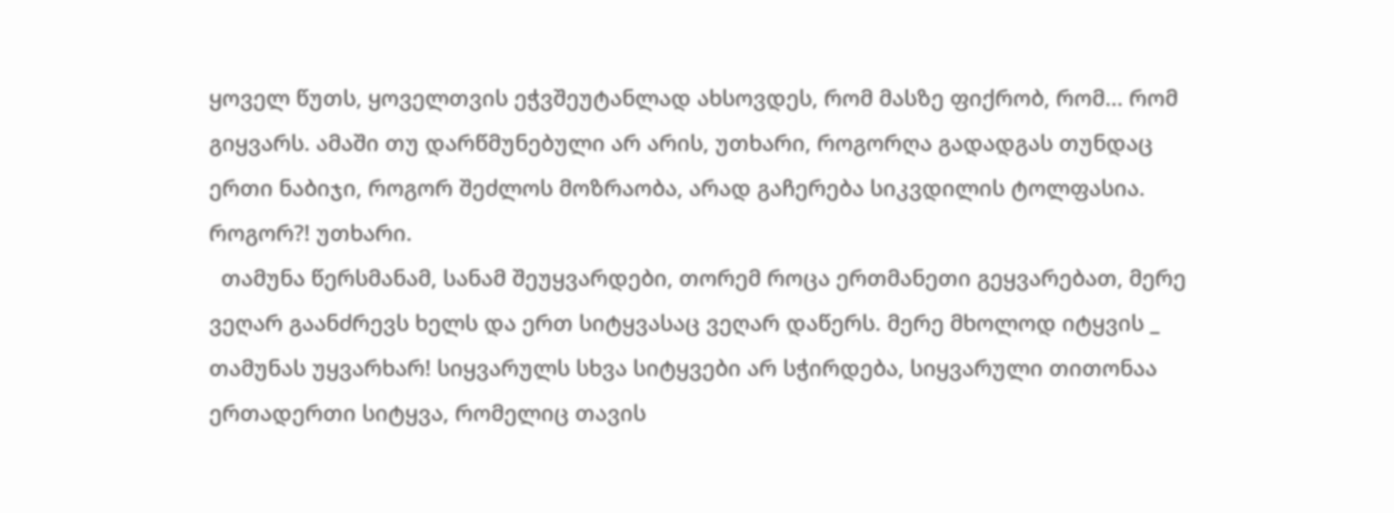ყოველ წუთს, ყოველთვის ეჭვშეუტანლად ახსოვდეს, რომ მასზე ფიქრობ, რომ... რომ გიყვარს. ამაში თუ დარწმუნებული არ არის, უთხარი, როგორღა გადადგას თუნდაც ერთი ნაბიჯი, როგორ შეძლოს მოზრაობა, არად გაჩერება სიკვდილის ტოლფასია. როგორ?! უთხარი.
  თამუნა წერსმანამ, სანამ შეუყვარდები, თორემ როცა ერთმანეთი გეყვარებათ, მერე ვეღარ გაანძრევს ხელს და ერთ სიტყვასაც ვეღარ დაწერს. მერე მხოლოდ იტყვის _ თამუნას უყვარხარ! სიყვარულს სხვა სიტყვები არ სჭირდება, სიყვარული თითონაა ერთადერთი სიტყვა, რომელიც თავის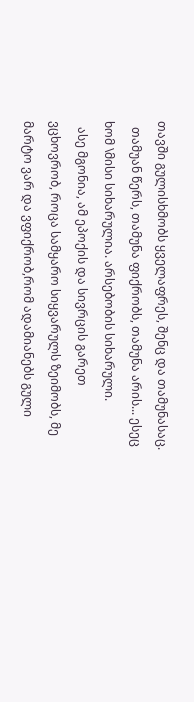თავში გულისხმობს ყველაფრეს, შენც და თამუნასაც.
  თამუან წერს, თამუნა ფიქრობს, თამუნა არის... ესეც ხომ \მისი სიხარულია. არსებობის სიხარული.
  ასე მგონია, ამ ეპოქის და სივრცის გარეთ ვცხოვრობ, როცა სამყარო სიყვარულს ზეიმობს, მე მარტო ვარ და ვფიქრობ,რომ ადამიანებს გული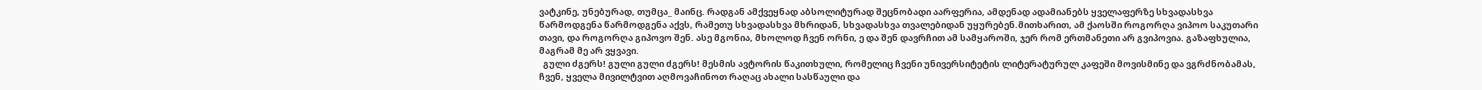ვატკინე, უნებურად, თუმცა_ მაინც. რადგან ამქვეყნად აბსოლიტურად შეცნობადი აარფერია, ამდენად ადამიანებს ყველაფერზე სხვადასხვა წარმოდგენა წარმოდგენა აქვს, რამეთუ სხვადასხვა მხრიდან, სხვადასხვა თვალებიდან უყურებენ.მითხარით, ამ ქაოსში როგორღა ვიპოო საკუთარი თავი, და როგორღა გიპოვო შენ. ასე მგონია, მხოლოდ ჩვენ ორნი, ე და შენ დავრჩით ამ სამყაროში, ჯერ რომ ერთმანეთი არ გვიპოვია. გაზაფხულია, მაგრამ მე არ ვყვავი.
  გული ძგერს! გული გული ძგერს! მესმის ავტორის წაკითხული, რომელიც ჩვენი უნივერსიტეტის ლიტერატურულ კაფეში მოვისმინე და ვგრძნობამას, ჩვენ, ყველა მივილტვით აღმოვაჩინოთ რაღაც ახალი სასწაული და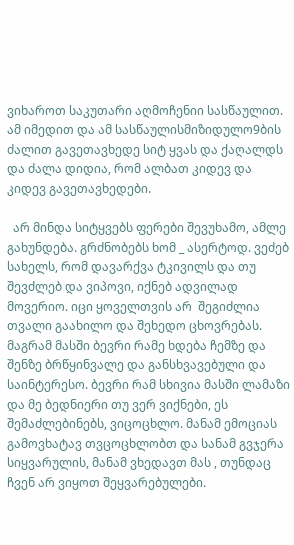ვიხაროთ საკუთარი აღმოჩენიი სასწაულით. ამ იმედით და ამ სასწაულისმიზიდულო9ბის ძალით გავეთავხედე სიტ ყვას და ქაღალდს და ძალა დიდია, რომ ალბათ კიდევ და კიდევ გავეთავხედები.

  არ მინდა სიტყვებს ფერები შევუხამო, ამლე გახუნდება. გრძნობებს ხომ _ ასერტოდ. ვეძებ სახელს, რომ დავარქვა ტკივილს და თუ შევძლებ და ვიპოვი, იქნებ ადვილად მოვერიო. იცი ყოველთვის არ  შეგიძლია თვალი გაახილო და შეხედო ცხოვრებას. მაგრამ მასში ბევრი რამე ხდება ჩემზე და შენზე ბრწყინვალე და განსხვავებული და საინტერესო. ბევრი რამ სხივია მასში ლამაზი და მე ბედნიერი თუ ვერ ვიქნები, ეს შემაძლებინებს, ვიცოცხლო. მანამ ემოციას გამოვხატავ თვცოცხლობთ და სანამ გვჯერა სიყვარულის, მანამ ვხედავთ მას , თუნდაც ჩვენ არ ვიყოთ შეყვარებულები.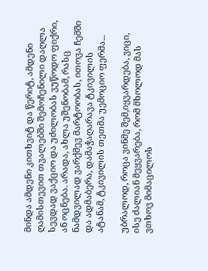მინდა ამდენი კითხვიტ და წერიტ, ამდენი ღამისთევით თვალებში შემოჩენილი დაღლა სევდად ვაქციო და უძილობას ვუწოდო ფიქრი, ან ოცნება. არადა, ახლა უშენობამ, რასც ნამდვილად ვარქმევ მარტოობას, ითოვა ჩემში და ადმაბერა, დამაჭაღარავა ტკივილის ატანამ, ტკივილის თეთმა უემოციო ფერმა...

უბრალოდ, როცა ვინმე შემ,იყვარდება, ვიცი, ისე ძალიან მეყვარება, რომ მხოლოდ მას ვთხოვ მიმაცილოს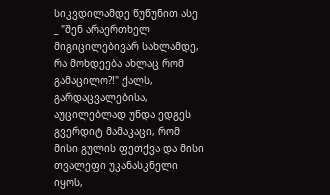სიკვდილამდე წუწუნით ასე _ "შენ არაერთხელ მიგიცილებივარ სახლამდე, რა მოხდეება ახლაც რომ გამაცილო?!" ქალს, გარდაცვალებისა, აუცილებლად უნდა ედგეს გვერდიტ მამაკაცი, რომ მისი გულის ფეთქვა და მისი თვალეფი უკანასკნელი იყოს,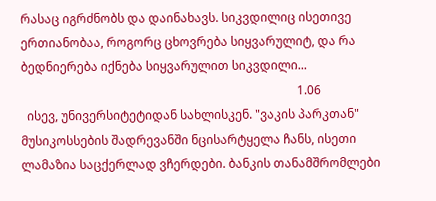რასაც იგრძნობს და დაინახავს. სიკვდილიც ისეთივე ერთიანობაა, როგორც ცხოვრება სიყვარულიტ, და რა ბედნიერება იქნება სიყვარულით სიკვდილი...
                                                                                            1.06
  ისევ, უნივერსიტეტიდან სახლისკენ. "ვაკის პარკთან" მუსიკოსსების შადრევანში ნცისარტყელა ჩანს, ისეთი ლამაზია საცქერლად ვჩერდები. ბანკის თანამშრომლები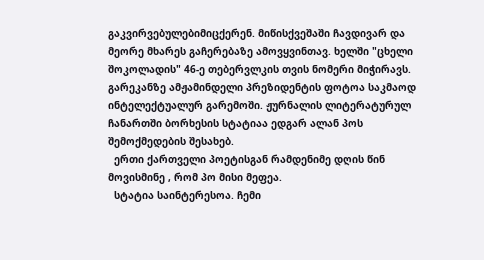გაკვირვებულებიმიცქერენ. მიწისქვეშაში ჩავდივარ და მეორე მხარეს გაჩერებაზე ამოვყვინთავ. ხელში "ცხელი შოკოლადის" 46-ე თებერვლკის თვის ნომერი მიჭირავს. გარეკანზე ამჟამინდელი პრეზიდენტის ფოტოა საკმაოდ ინტელექტუალურ გარემოში. ჟურნალის ლიტერატურულ ჩანართში ბორხესის სტატიაა ედგარ ალან პოს შემოქმედების შესახებ.
  ერთი ქართველი პოეტისგან რამდენიმე დღის წინ მოვისმინე , რომ პო მისი მეფეა.
  სტატია საინტერესოა. ჩემი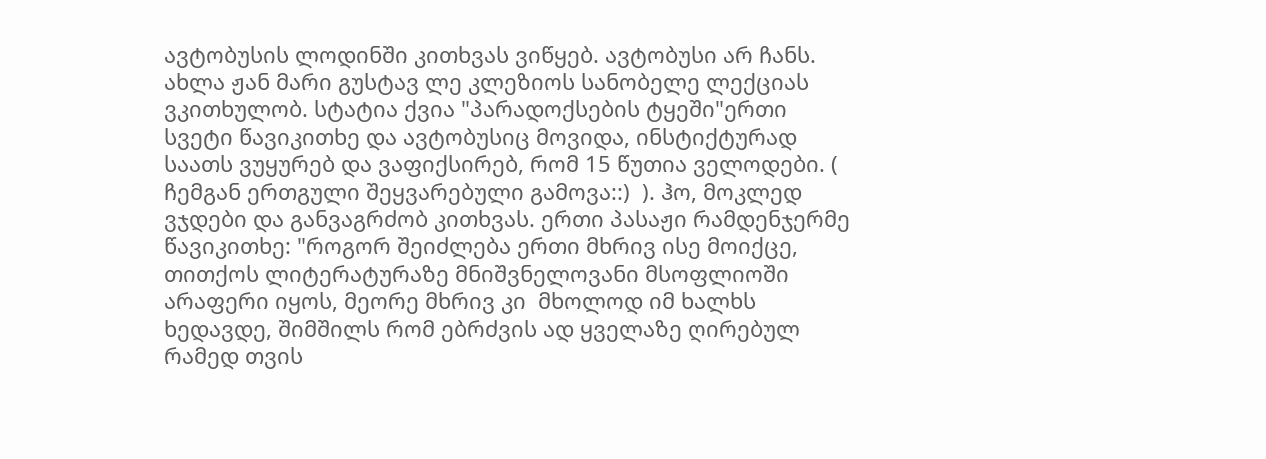ავტობუსის ლოდინში კითხვას ვიწყებ. ავტობუსი არ ჩანს. ახლა ჟან მარი გუსტავ ლე კლეზიოს სანობელე ლექციას ვკითხულობ. სტატია ქვია "პარადოქსების ტყეში"ერთი სვეტი წავიკითხე და ავტობუსიც მოვიდა, ინსტიქტურად საათს ვუყურებ და ვაფიქსირებ, რომ 15 წუთია ველოდები. ( ჩემგან ერთგული შეყვარებული გამოვა::)  ). ჰო, მოკლედ  ვჯდები და განვაგრძობ კითხვას. ერთი პასაჟი რამდენჯერმე წავიკითხე: "როგორ შეიძლება ერთი მხრივ ისე მოიქცე, თითქოს ლიტერატურაზე მნიშვნელოვანი მსოფლიოში არაფერი იყოს, მეორე მხრივ კი  მხოლოდ იმ ხალხს ხედავდე, შიმშილს რომ ებრძვის ად ყველაზე ღირებულ რამედ თვის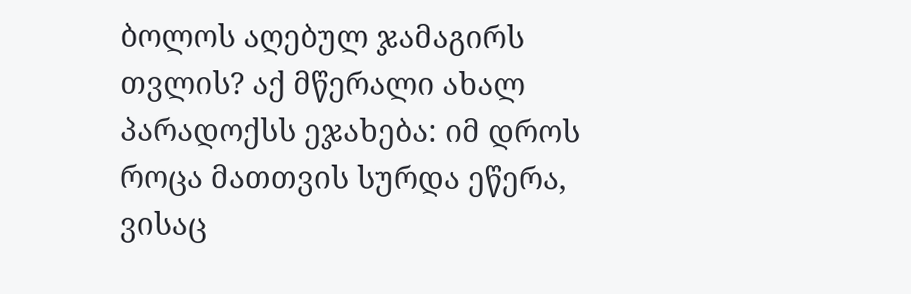ბოლოს აღებულ ჯამაგირს თვლის? აქ მწერალი ახალ პარადოქსს ეჯახება: იმ დროს როცა მათთვის სურდა ეწერა, ვისაც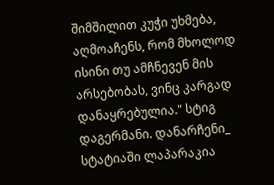შიმშილით კუჭი უხმება, აღმოაჩენს, რომ მხოლოდ ისინი თუ ამჩნევენ მის არსებობას, ვინც კარგად დანაყრებულია." სტიგ დაგერმანი. დანარჩენი_ სტატიაში ლაპარაკია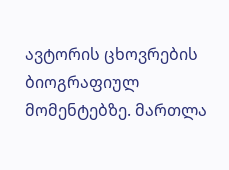ავტორის ცხოვრების ბიოგრაფიულ მომენტებზე. მართლა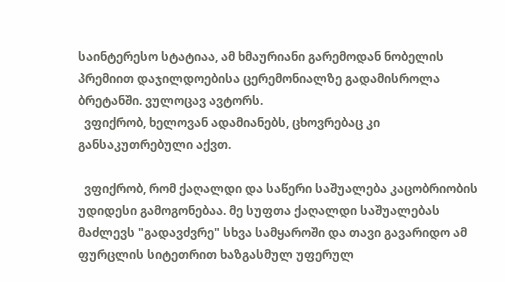საინტერესო სტატიაა, ამ ხმაურიანი გარემოდან ნობელის პრემიით დაჯილდოებისა ცერემონიალზე გადამისროლა ბრეტანში. ვულოცავ ავტორს.
  ვფიქრობ, ხელოვან ადამიანებს, ცხოვრებაც კი განსაკუთრებული აქვთ.

  ვფიქრობ, რომ ქაღალდი და საწერი საშუალება კაცობრიობის უდიდესი გამოგონებაა. მე სუფთა ქაღალდი საშუალებას მაძლევს "გადავძვრე" სხვა სამყაროში და თავი გავარიდო ამ ფურცლის სიტეთრით ხაზგასმულ უფერულ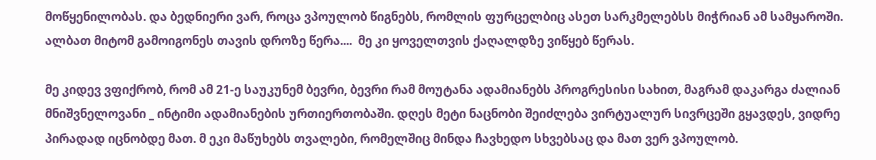მოწყენილობას. და ბედნიერი ვარ, როცა ვპოულობ წიგნებს, რომლის ფურცელბიც ასეთ სარკმელებსს მიჭრიან ამ სამყაროში. ალბათ მიტომ გამოიგონეს თავის დროზე წერა....  მე კი ყოველთვის ქაღალდზე ვიწყებ წერას.

მე კიდევ ვფიქრობ, რომ ამ 21-ე საუკუნემ ბევრი, ბევრი რამ მოუტანა ადამიანებს პროგრესისი სახით, მაგრამ დაკარგა ძალიან მნიშვნელოვანი _ ინტიმი ადამიანების ურთიერთობაში. დღეს მეტი ნაცნობი შეიძლება ვირტუალურ სივრცეში გყავდეს, ვიდრე პირადად იცნობდე მათ. მ ეკი მაწუხებს თვალები, რომელშიც მინდა ჩავხედო სხვებსაც და მათ ვერ ვპოულობ.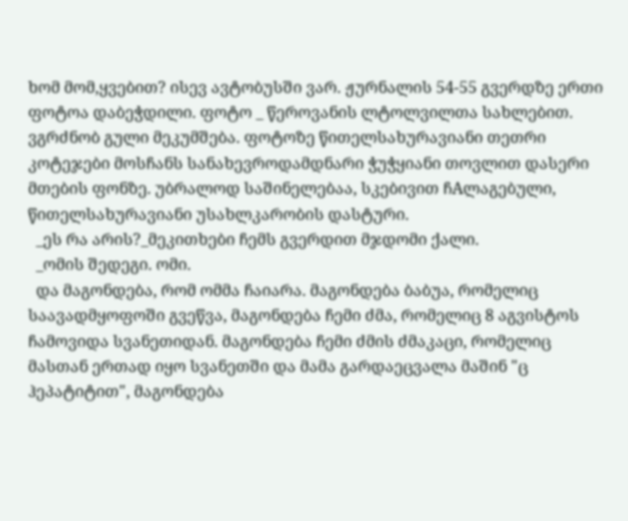ხომ მომ,ყვებით? ისევ ავტობუსში ვარ. ჟურნალის 54-55 გვერდზე ერთი ფოტოა დაბეჭდილი. ფოტო _ წეროვანის ლტოლვილთა სახლებით. ვგრძნობ გული მეკუმშება. ფოტოზე წითელსახურავიანი თეთრი კოტეჯები მოსჩანს სანახევროდამდნარი ჭუჭყიანი თოვლით დასერი მთების ფონზე. უბრალოდ საშინელებაა, სკებივით ჩAლაგებული, წითელსახურავიანი უსახლკარობის დასტური.
  _ეს რა არის?_მეკითხები ჩემს გვერდით მჯდომი ქალი.
  _ომის შედეგი. ომი.
  და მაგონდება, რომ ომმა ჩაიარა. მაგონდება ბაბუა, რომელიც საავადმყოფოში გვეწვა, მაგონდება ჩემი ძმა, რომელიც 8 აგვისტოს ჩამოვიდა სვანეთიდან. მაგონდება ჩემი ძმის ძმაკაცი, რომელიც მასთან ერთად იყო სვანეთში და მამა გარდაეცვალა მაშინ "ც ჰეპატიტით", მაგონდება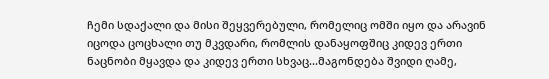ჩემი სდაქალი და მისი შეყვერებული, რომელიც ომში იყო და არავინ იცოდა ცოცხალი თუ მკვდარი, რომლის დანაყოფშიც კიდევ ერთი ნაცნობი მყავდა და კიდევ ერთი სხვაც...მაგონდება შვიდი ღამე,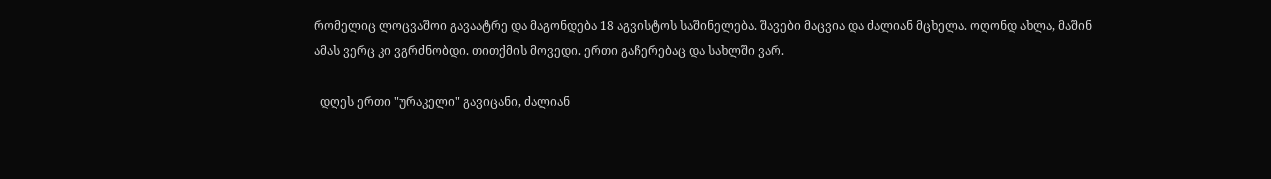რომელიც ლოცვაშოი გავაატრე და მაგონდება 18 აგვისტოს საშინელება. შავები მაცვია და ძალიან მცხელა. ოღონდ ახლა, მაშინ ამას ვერც კი ვგრძნობდი. თითქმის მოვედი. ერთი გაჩერებაც და სახლში ვარ.

  დღეს ერთი "ურაკელი" გავიცანი, ძალიან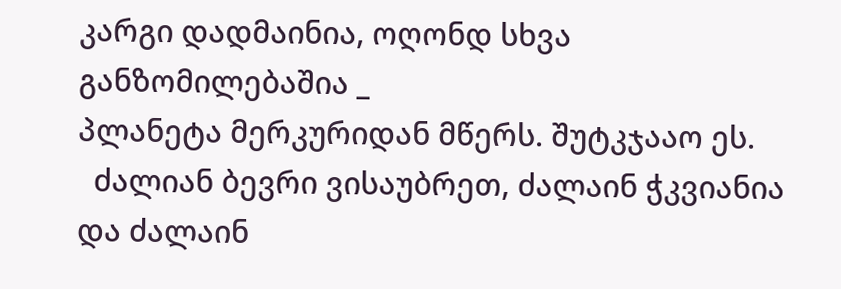კარგი დადმაინია, ოღონდ სხვა განზომილებაშია _
პლანეტა მერკურიდან მწერს. შუტკჯააო ეს.
  ძალიან ბევრი ვისაუბრეთ, ძალაინ ჭკვიანია და ძალაინ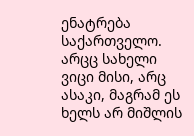ენატრება საქართველო. არცც სახელი ვიცი მისი, არც ასაკი, მაგრამ ეს ხელს არ მიშლის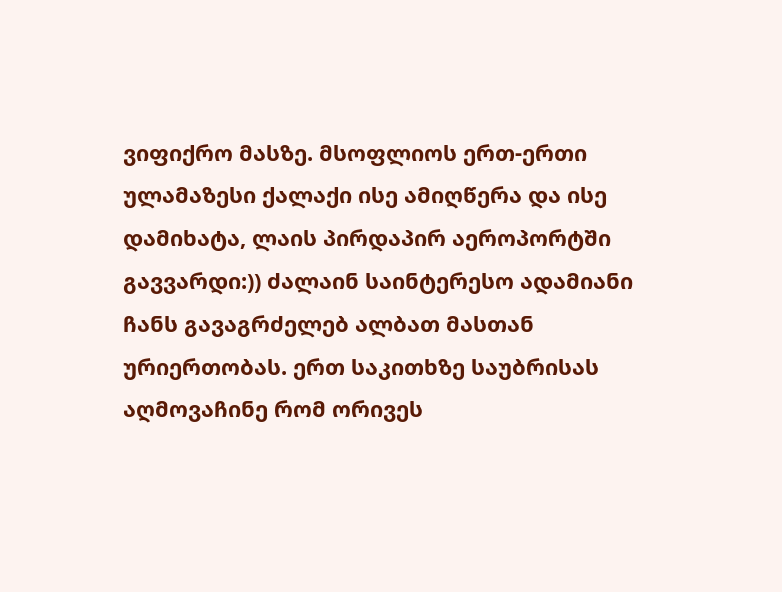ვიფიქრო მასზე. მსოფლიოს ერთ-ერთი ულამაზესი ქალაქი ისე ამიღწერა და ისე დამიხატა, ლაის პირდაპირ აეროპორტში გავვარდი:)) ძალაინ საინტერესო ადამიანი ჩანს გავაგრძელებ ალბათ მასთან ურიერთობას. ერთ საკითხზე საუბრისას აღმოვაჩინე რომ ორივეს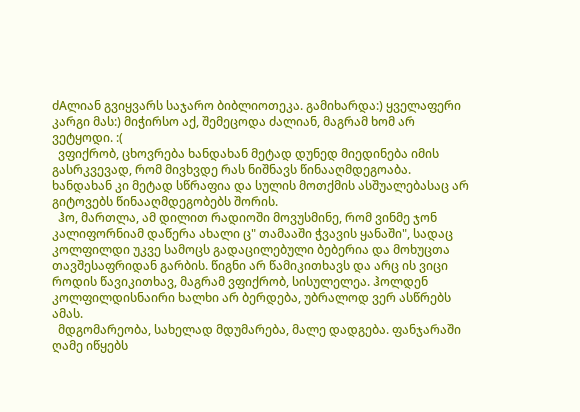ძAლიან გვიყვარს საჯარო ბიბლიოთეკა. გამიხარდა:) ყველაფერი კარგი მას:) მიჭირსო აქ, შემეცოდა ძალიან, მაგრამ ხომ არ ვეტყოდი. :(
  ვფიქრობ, ცხოვრება ხანდახან მეტად დუნედ მიედინება იმის გასრკვევად, რომ მივხვდე რას ნიშნავს წინააღმდეგოაბა. ხანდახან კი მეტად სწრაფია და სულის მოთქმის ასშუალებასაც არ გიტოვებს წინააღმდეგობებს შორის.
  ჰო, მართლა, ამ დილით რადიოში მოვუსმინე, რომ ვინმე ჯონ კალიფორნიამ დაწერა ახალი ც" თამააში ჭვავის ყანაში", სადაც კოლფილდი უკვე სამოცს გადაცილებული ბებერია და მოხუცთა თავშესაფრიდან გარბის. წიგნი არ წამიკითხავს და არც ის ვიცი როდის წავიკითხავ, მაგრამ ვფიქრობ, სისულელეა. ჰოლდენ კოლფილდისნაირი ხალხი არ ბერდება, უბრალოდ ვერ ასწრებს ამას.
  მდგომარეობა, სახელად მდუმარება, მალე დადგება. ფანჯარაში ღამე იწყებს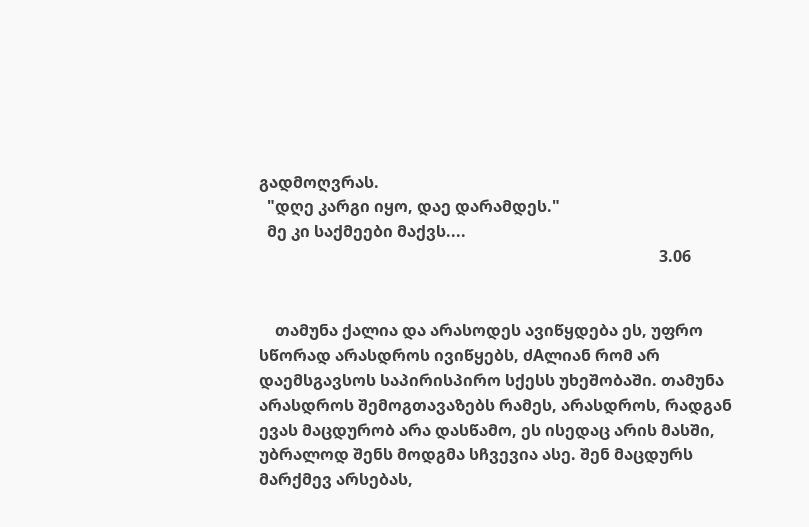გადმოღვრას.
  "დღე კარგი იყო, დაე დარამდეს."
  მე კი საქმეები მაქვს....
                                                                                                    3.06


    თამუნა ქალია და არასოდეს ავიწყდება ეს, უფრო სწორად არასდროს ივიწყებს, ძAლიან რომ არ დაემსგავსოს საპირისპირო სქესს უხეშობაში. თამუნა არასდროს შემოგთავაზებს რამეს, არასდროს, რადგან ევას მაცდურობ არა დასწამო, ეს ისედაც არის მასში, უბრალოდ შენს მოდგმა სჩვევია ასე. შენ მაცდურს მარქმევ არსებას,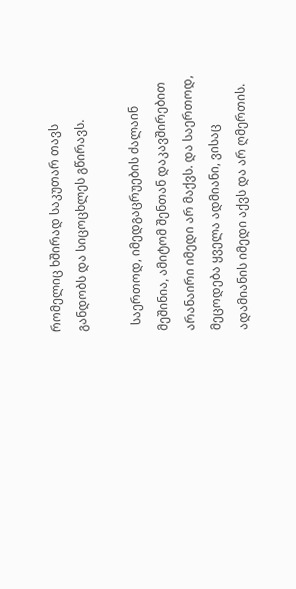რომელიც ხშირად საკუთარ თავს განდობს და სიცოცხლეს გწირავს.

  საერთოდ, იმედგაცრუების ძალაინ მეშინია, ამიტომ შენთან დაკავშირებით არანაირი იმედი არ მაქვს. და საერთოდ, მეცოდება ყველა ადმიანი, ვისაც ადამიანის იმედი აქვს და არ ღმერთის.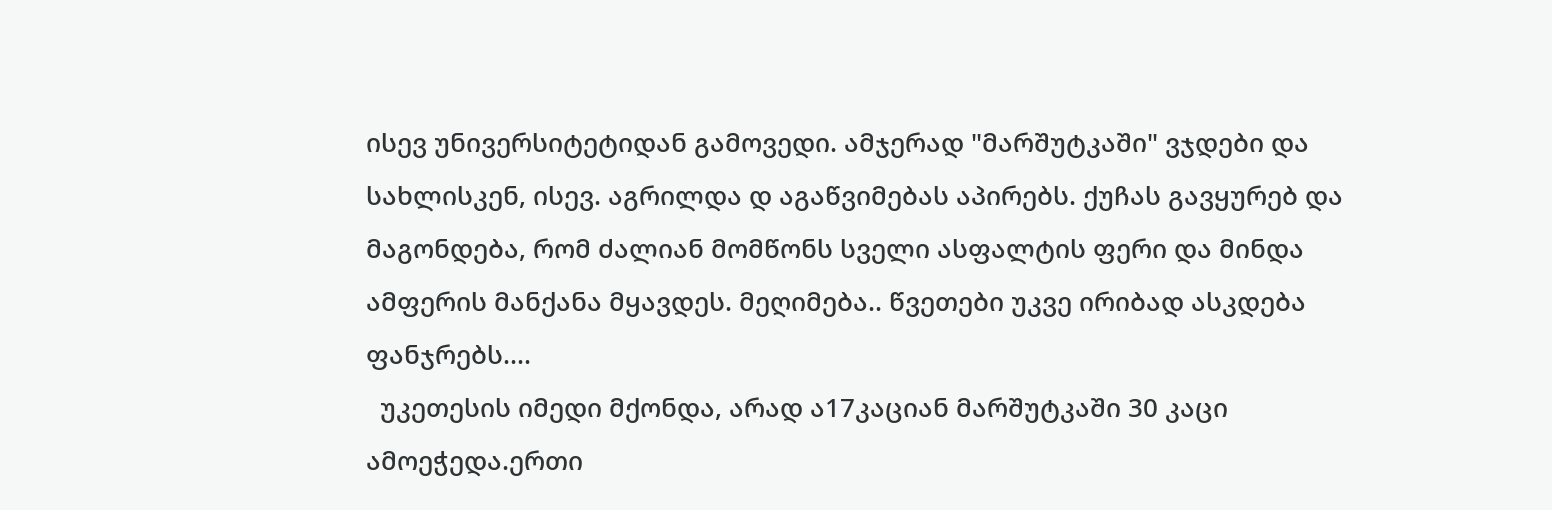ისევ უნივერსიტეტიდან გამოვედი. ამჯერად "მარშუტკაში" ვჯდები და სახლისკენ, ისევ. აგრილდა დ აგაწვიმებას აპირებს. ქუჩას გავყურებ და მაგონდება, რომ ძალიან მომწონს სველი ასფალტის ფერი და მინდა ამფერის მანქანა მყავდეს. მეღიმება.. წვეთები უკვე ირიბად ასკდება ფანჯრებს....
  უკეთესის იმედი მქონდა, არად ა17კაციან მარშუტკაში 30 კაცი ამოეჭედა.ერთი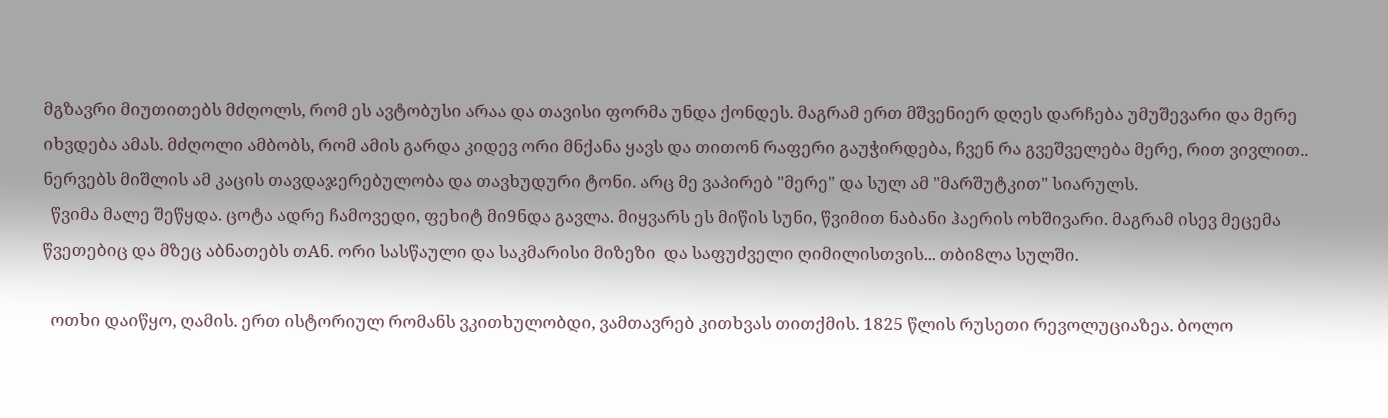მგზავრი მიუთითებს მძღოლს, რომ ეს ავტობუსი არაა და თავისი ფორმა უნდა ქონდეს. მაგრამ ერთ მშვენიერ დღეს დარჩება უმუშევარი და მერე იხვდება ამას. მძღოლი ამბობს, რომ ამის გარდა კიდევ ორი მნქანა ყავს და თითონ რაფერი გაუჭირდება, ჩვენ რა გვეშველება მერე, რით ვივლით.. ნერვებს მიშლის ამ კაცის თავდაჯერებულობა და თავხუდური ტონი. არც მე ვაპირებ "მერე" და სულ ამ "მარშუტკით" სიარულს.
  წვიმა მალე შეწყდა. ცოტა ადრე ჩამოვედი, ფეხიტ მი9ნდა გავლა. მიყვარს ეს მიწის სუნი, წვიმით ნაბანი ჰაერის ოხშივარი. მაგრამ ისევ მეცემა წვეთებიც და მზეც აბნათებს თAნ. ორი სასწაული და საკმარისი მიზეზი  და საფუძველი ღიმილისთვის... თბი8ლა სულში.

  ოთხი დაიწყო, ღამის. ერთ ისტორიულ რომანს ვკითხულობდი, ვამთავრებ კითხვას თითქმის. 1825 წლის რუსეთი რევოლუციაზეა. ბოლო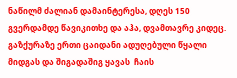ნაწილმ ძალიან დამაინტერესა, დღეს 150 გვერდამდე წავიკითხე და აჰა, დვამთავრე კიდეც. გაზქურაზე ერთი ცაიდანი ადუღებული წყალი მიდგას და შიგადაშიგ ყავას  ჩაის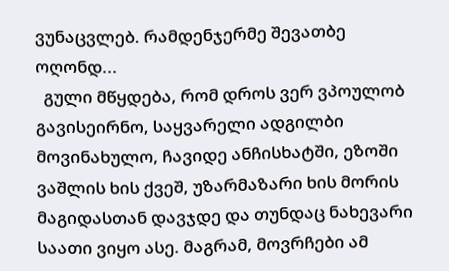ვუნაცვლებ. რამდენჯერმე შევათბე ოღონდ...
  გული მწყდება, რომ დროს ვერ ვპოულობ გავისეირნო, საყვარელი ადგილბი მოვინახულო, ჩავიდე ანჩისხატში, ეზოში ვაშლის ხის ქვეშ, უზარმაზარი ხის მორის მაგიდასთან დავჯდე და თუნდაც ნახევარი საათი ვიყო ასე. მაგრამ, მოვრჩები ამ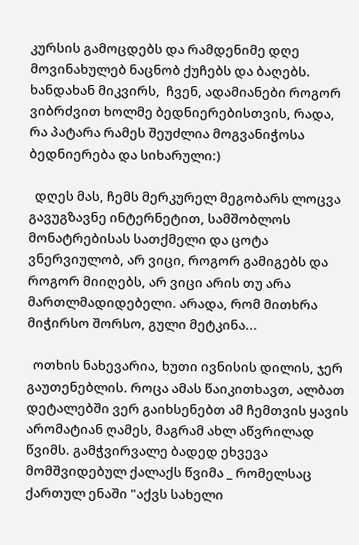კურსის გამოცდებს და რამდენიმე დღე მოვინახულებ ნაცნობ ქუჩებს და ბაღებს. ხანდახან მიკვირს,  ჩვენ, ადამიანები როგორ ვიბრძვით ხოლმე ბედნიერებისთვის, რადა, რა პატარა რამეს შეუძლია მოგვანიჭოსა ბედნიერება და სიხარული:)

  დღეს მას, ჩემს მერკურელ მეგობარს ლოცვა გავუგზავნე ინტერნეტით, სამშობლოს მონატრებისას სათქმელი და ცოტა ვნერვიულობ, არ ვიცი, როგორ გამიგებს და როგორ მიიღებს, არ ვიცი არის თუ არა მართლმადიდებელი. არადა, რომ მითხრა მიჭირსო შორსო, გული მეტკინა...

  ოთხის ნახევარია, ხუთი ივნისის დილის, ჯერ გაუთენებლის. როცა ამას წაიკითხავთ, ალბათ დეტალებში ვერ გაიხსენებთ ამ ჩემთვის ყავის არომატიან ღამეს, მაგრამ ახლ აწვრილად წვიმს. გამჭვირვალე ბადედ ეხვევა  მომშვიდებულ ქალაქს წვიმა _ რომელსაც ქართულ ენაში "აქვს სახელი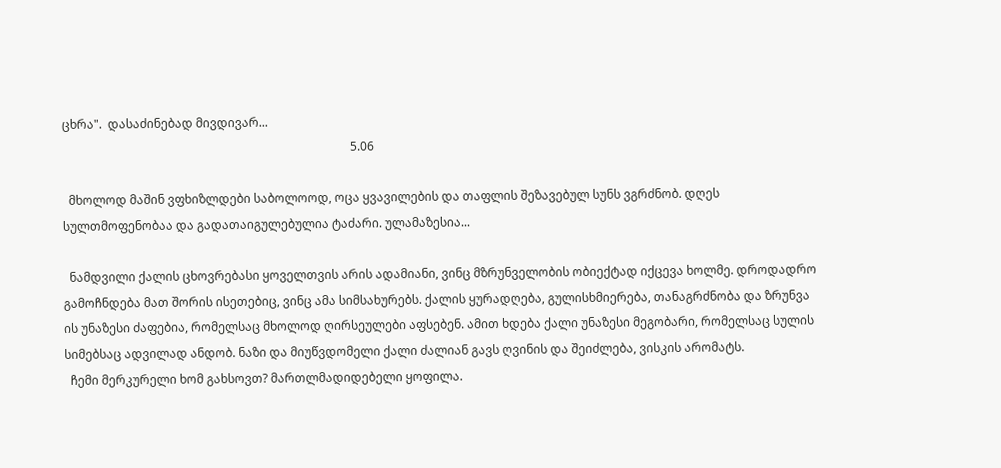ცხრა".  დასაძინებად მივდივარ...
                                                                                                5.06

  მხოლოდ მაშინ ვფხიზლდები საბოლოოდ, ოცა ყვავილების და თაფლის შეზავებულ სუნს ვგრძნობ. დღეს სულთმოფენობაა და გადათაიგულებულია ტაძარი. ულამაზესია...

  ნამდვილი ქალის ცხოვრებასი ყოველთვის არის ადამიანი, ვინც მზრუნველობის ობიექტად იქცევა ხოლმე. დროდადრო გამოჩნდება მათ შორის ისეთებიც, ვინც ამა სიმსახურებს. ქალის ყურადღება, გულისხმიერება, თანაგრძნობა და ზრუნვა ის უნაზესი ძაფებია, რომელსაც მხოლოდ ღირსეულები აფსებენ. ამით ხდება ქალი უნაზესი მეგობარი, რომელსაც სულის სიმებსაც ადვილად ანდობ. ნაზი და მიუწვდომელი ქალი ძალიან გავს ღვინის და შეიძლება, ვისკის არომატს.
  ჩემი მერკურელი ხომ გახსოვთ? მართლმადიდებელი ყოფილა.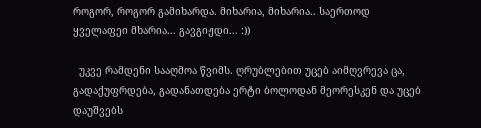როგორ, როგორ გამიხარდა. მიხარია, მიხარია.. საერთოდ ყველაფეი მხარია... გავგიჟდი... :))

  უკვე რამდენი სააღმოა წვიმს. ღრუბლებით უცებ აიმღვრევა ცა, გადაქუფრდება, გადანათდება ერტი ბოლოდან მეორესკენ და უცებ დაუშვებს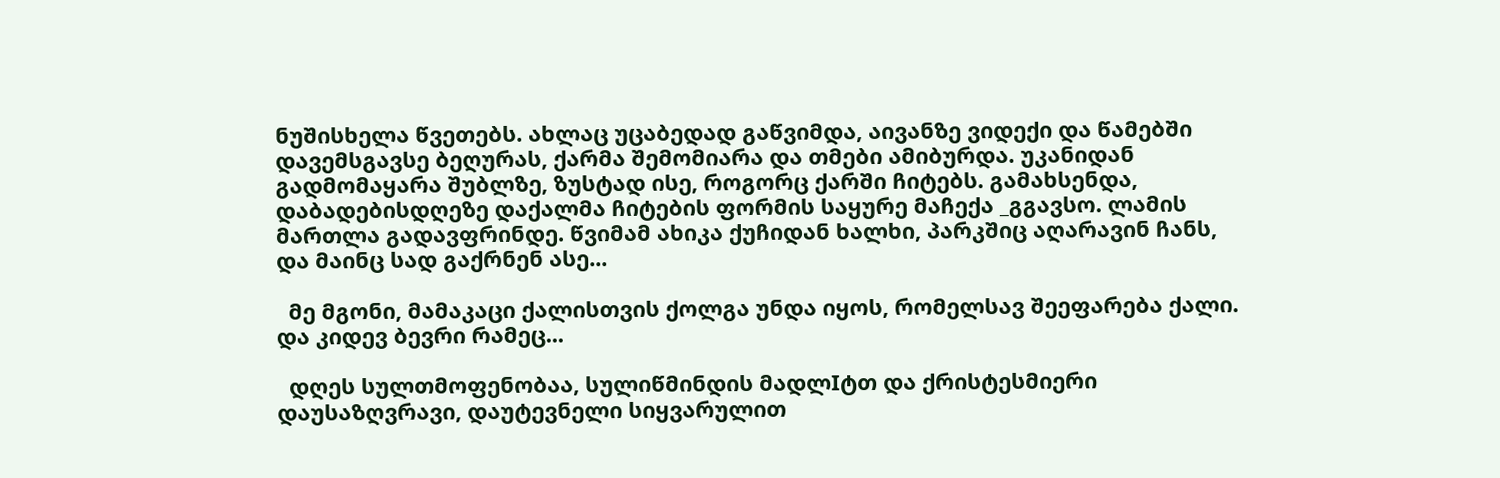ნუშისხელა წვეთებს. ახლაც უცაბედად გაწვიმდა, აივანზე ვიდექი და წამებში დავემსგავსე ბეღურას, ქარმა შემომიარა და თმები ამიბურდა. უკანიდან გადმომაყარა შუბლზე, ზუსტად ისე, როგორც ქარში ჩიტებს. გამახსენდა, დაბადებისდღეზე დაქალმა ჩიტების ფორმის საყურე მაჩექა _გგავსო. ლამის მართლა გადავფრინდე. წვიმამ ახიკა ქუჩიდან ხალხი, პარკშიც აღარავინ ჩანს,  და მაინც სად გაქრნენ ასე...

  მე მგონი, მამაკაცი ქალისთვის ქოლგა უნდა იყოს, რომელსავ შეეფარება ქალი. და კიდევ ბევრი რამეც...

  დღეს სულთმოფენობაა, სულიწმინდის მადლIტთ და ქრისტესმიერი დაუსაზღვრავი, დაუტევნელი სიყვარულით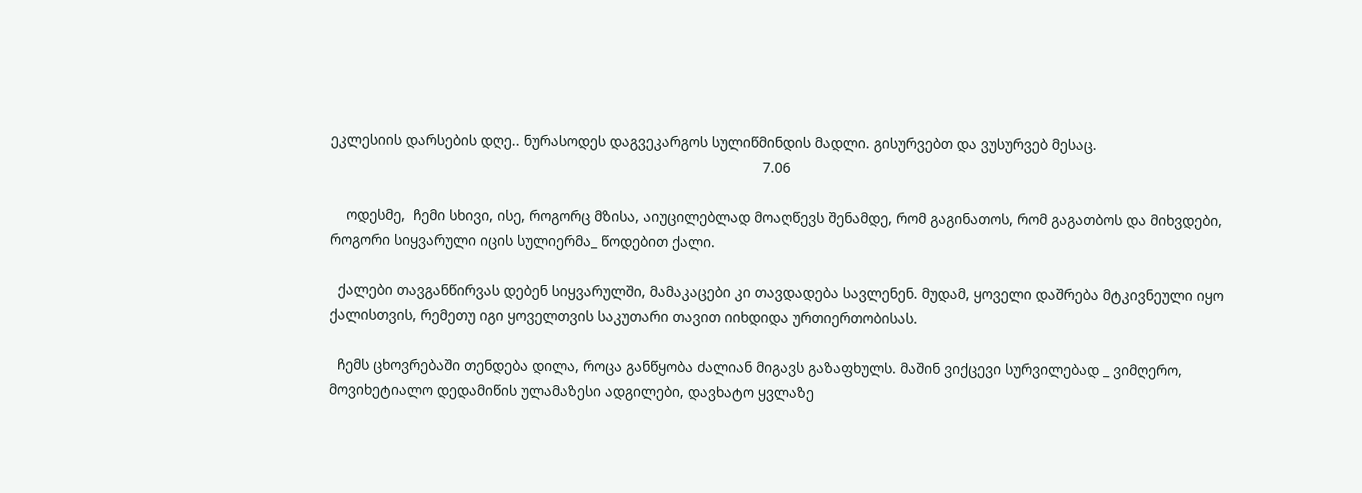ეკლესიის დარსების დღე.. ნურასოდეს დაგვეკარგოს სულიწმინდის მადლი. გისურვებთ და ვუსურვებ მესაც.
                                                                                                            7.06

    ოდესმე,  ჩემი სხივი, ისე, როგორც მზისა, აიუცილებლად მოაღწევს შენამდე, რომ გაგინათოს, რომ გაგათბოს და მიხვდები, როგორი სიყვარული იცის სულიერმა_ წოდებით ქალი.

  ქალები თავგანწირვას დებენ სიყვარულში, მამაკაცები კი თავდადება სავლენენ. მუდამ, ყოველი დაშრება მტკივნეული იყო ქალისთვის, რემეთუ იგი ყოველთვის საკუთარი თავით იიხდიდა ურთიერთობისას.

  ჩემს ცხოვრებაში თენდება დილა, როცა განწყობა ძალიან მიგავს გაზაფხულს. მაშინ ვიქცევი სურვილებად _ ვიმღერო, მოვიხეტიალო დედამიწის ულამაზესი ადგილები, დავხატო ყვლაზე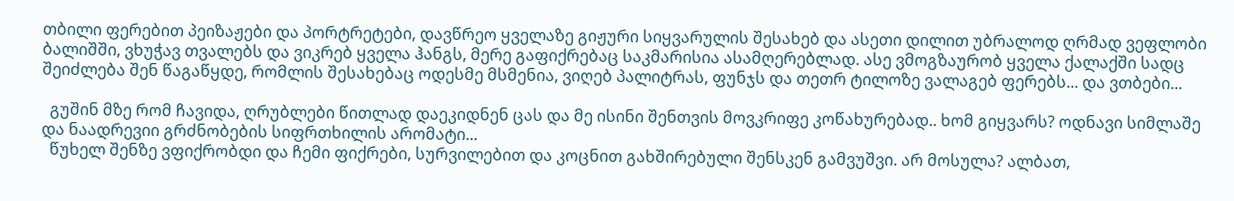თბილი ფერებით პეიზაჟები და პორტრეტები, დავწრეო ყველაზე გიჟური სიყვარულის შესახებ და ასეთი დილით უბრალოდ ღრმად ვეფლობი ბალიშში, ვხუჭავ თვალებს და ვიკრებ ყველა ჰანგს, მერე გაფიქრებაც საკმარისია ასამღერებლად. ასე ვმოგზაურობ ყველა ქალაქში სადც შეიძლება შენ წაგაწყდე, რომლის შესახებაც ოდესმე მსმენია, ვიღებ პალიტრას, ფუნჯს და თეთრ ტილოზე ვალაგებ ფერებს... და ვთბები...

  გუშინ მზე რომ ჩავიდა, ღრუბლები წითლად დაეკიდნენ ცას და მე ისინი შენთვის მოვკრიფე კოწახურებად.. ხომ გიყვარს? ოდნავი სიმლაშე და ნაადრევიი გრძნობების სიფრთხილის არომატი...
  წუხელ შენზე ვფიქრობდი და ჩემი ფიქრები, სურვილებით და კოცნით გახშირებული შენსკენ გამვუშვი. არ მოსულა? ალბათ,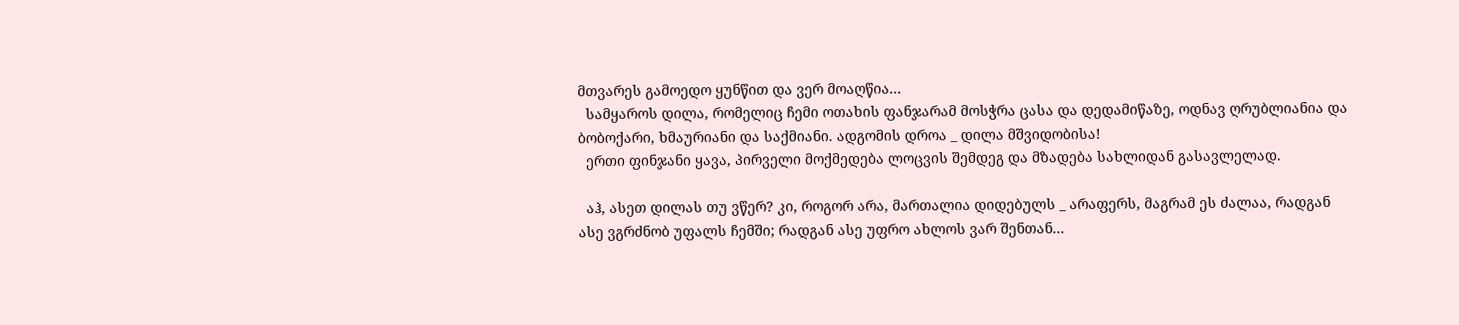მთვარეს გამოედო ყუნწით და ვერ მოაღწია...
  სამყაროს დილა, რომელიც ჩემი ოთახის ფანჯარამ მოსჭრა ცასა და დედამიწაზე, ოდნავ ღრუბლიანია და ბობოქარი, ხმაურიანი და საქმიანი. ადგომის დროა _ დილა მშვიდობისა!
  ერთი ფინჯანი ყავა, პირველი მოქმედება ლოცვის შემდეგ და მზადება სახლიდან გასავლელად.

  აჰ, ასეთ დილას თუ ვწერ? კი, როგორ არა, მართალია დიდებულს _ არაფერს, მაგრამ ეს ძალაა, რადგან ასე ვგრძნობ უფალს ჩემში; რადგან ასე უფრო ახლოს ვარ შენთან...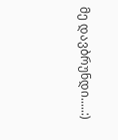მე დავბრუნდი.....:)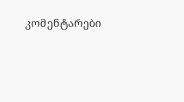კომენტარები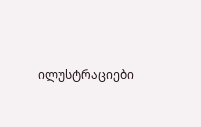ილუსტრაციები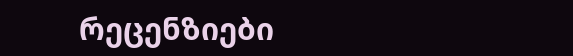რეცენზიები